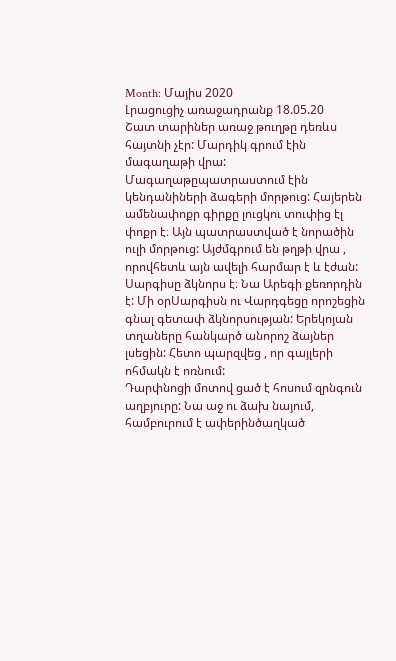Month: Մայիս 2020
Լրացուցիչ առաջադրանք 18.05.20
Շատ տարիներ առաջ թուղթը դեռևս հայտնի չէր: Մարդիկ գրում էին մագաղաթի վրա: Մագաղաթըպատրաստում էին կենդանիների ձագերի մորթուց: Հայերեն ամենափոքր գիրքը լուցկու տուփից էլ փոքր է։ Այն պատրաստված է նորածին ուլի մորթուց: Այժմգրում են թղթի վրա , որովհետև այն ավելի հարմար է և էժան:
Սարգիսը ձկնորս է։ Նա Արեգի քեռորդին է: Մի օրՍարգիսն ու Վարդգեցը որոշեցին գնալ գետափ ձկնորսության: Երեկոյան տղաները հանկարծ անորոշ ձայներ լսեցին: Հետո պարզվեց , որ գայլերի ոհմակն է ոռնում:
Դարփնոցի մոտով ցած է հոսում զրնգուն աղբյուրը: Նա աջ ու ձախ նայում, համբուրում է ափերինծաղկած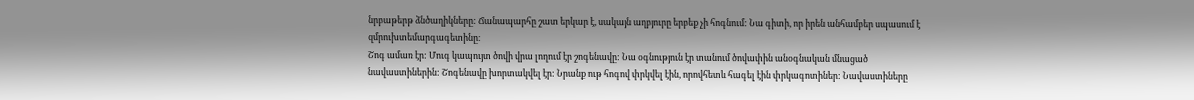նրբաթերթ ձնծաղիկները: Ճանապարհը շատ երկար է, սակայն աղբյուրը երբեք չի հոգնում: Նա գիտի, որ իրեն անհամբեր սպասում է զմրուխտեմարգագետինը։
Շոգ ամառ էր: Մուգ կապույտ ծովի վրա լողում էր շոգենավը: Նա օգնություն էր տանում ծովափին անօգնական մնացած նավաստիներին: Շոգենավը խորտակվել էր: Նրանք ութ հոգով փրկվել էին, որովհետև հագել էին փրկագոտիներ: Նավաստիները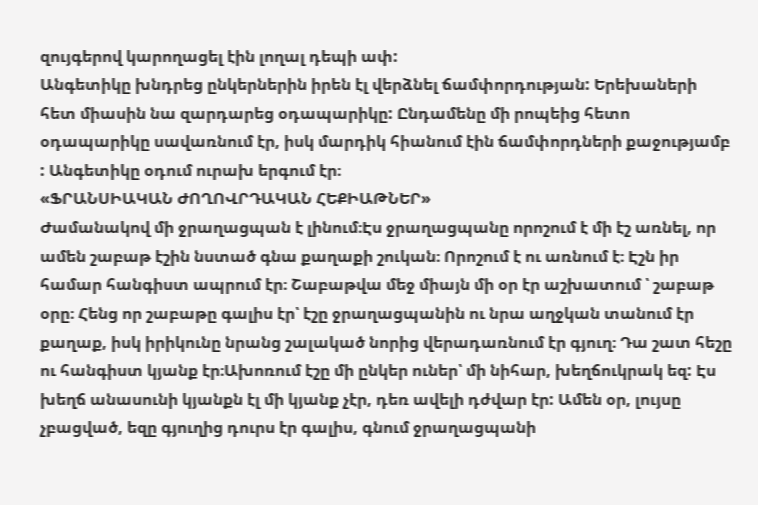զույգերով կարողացել էին լողալ դեպի ափ:
Անգետիկը խնդրեց ընկերներին իրեն էլ վերձնել ճամփորդության: Երեխաների հետ միասին նա զարդարեց օդապարիկը: Ընդամենը մի րոպեից հետո օդապարիկը սավառնում էր, իսկ մարդիկ հիանում էին ճամփորդների քաջությամբ : Անգետիկը օդում ուրախ երգում էր։
«ՖՐԱՆՍԻԱԿԱՆ ԺՈՂՈՎՐԴԱԿԱՆ ՀԵՔԻԱԹՆԵՐ»
Ժամանակով մի ջրաղացպան է լինում։Էս ջրաղացպանը որոշում է մի էշ առնել, որ ամեն շաբաթ էշին նստած գնա քաղաքի շուկան։ Որոշում է ու առնում է։ Էշն իր համար հանգիստ ապրում էր։ Շաբաթվա մեջ միայն մի օր էր աշխատում ՝ շաբաթ օրը։ Հենց որ շաբաթը գալիս էր՝ էշը ջրաղացպանին ու նրա աղջկան տանում էր քաղաք, իսկ իրիկունը նրանց շալակած նորից վերադառնում էր գյուղ։ Դա շատ հեշը ու հանգիստ կյանք էր։Ախոռում էշը մի ընկեր ուներ՝ մի նիհար, խեղճուկրակ եզ: Էս խեղճ անասունի կյանքն էլ մի կյանք չէր, դեռ ավելի դժվար էր: Ամեն օր, լույսը չբացված, եզը գյուղից դուրս էր գալիս, գնում ջրաղացպանի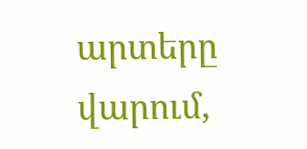արտերը վարում,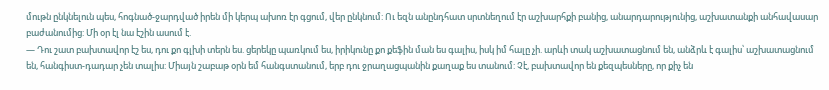մութն ընկնելուն պես, հոգնած-ջարդված իրեն մի կերպ ախոռ էր գցում, վեր ընկնում: Ու եզն անընդհատ սրտնեղում էր աշխարհքի բանից, անարդարությունից, աշխատանքի անհավասար բաժանումից: Մի օր էլ նա էշին ասում է.
— Դու շատ բախտավոր էշ ես, դու քո գլխի տերն ես. ցերեկը պառկում ես, իրիկունը քո քեֆին ման ես գալիս, իսկ իմ հալը չի. արևի տակ աշխատացնում են, անձրև է գալիս՝ աշխատացնում են, հանգիստ-դադար չեն տալիս: Միայն շաբաթ օրն եմ հանգստանում, երբ դու ջրաղացպանին քաղաք ես տանում: Չէ, բախտավոր են քեզպեսները, որ քիչ են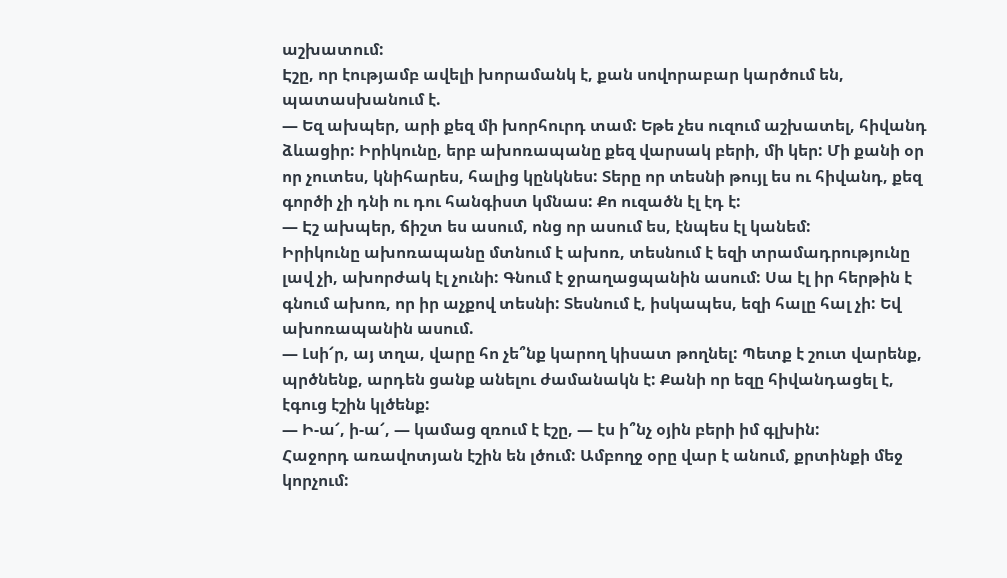աշխատում:
Էշը, որ էությամբ ավելի խորամանկ է, քան սովորաբար կարծում են, պատասխանում է.
— Եզ ախպեր, արի քեզ մի խորհուրդ տամ: Եթե չես ուզում աշխատել, հիվանդ ձևացիր: Իրիկունը, երբ ախոռապանը քեզ վարսակ բերի, մի կեր: Մի քանի օր որ չուտես, կնիհարես, հալից կընկնես: Տերը որ տեսնի թույլ ես ու հիվանդ, քեզ գործի չի դնի ու դու հանգիստ կմնաս: Քո ուզածն էլ էդ է:
— Էշ ախպեր, ճիշտ ես ասում, ոնց որ ասում ես, էնպես էլ կանեմ:
Իրիկունը ախոռապանը մտնում է ախոռ, տեսնում է եզի տրամադրությունը լավ չի, ախորժակ էլ չունի: Գնում է ջրաղացպանին ասում: Սա էլ իր հերթին է գնում ախոռ, որ իր աչքով տեսնի: Տեսնում է, իսկապես, եզի հալը հալ չի: Եվ ախոռապանին ասում.
— Լսի՜ր, այ տղա, վարը հո չե՞նք կարող կիսատ թողնել: Պետք է շուտ վարենք, պրծնենք, արդեն ցանք անելու ժամանակն է: Քանի որ եզը հիվանդացել է, էգուց էշին կլծենք:
— Ի-ա՜, ի-ա՜, — կամաց զռում է էշը, — էս ի՞նչ օյին բերի իմ գլխին:
Հաջորդ առավոտյան էշին են լծում: Ամբողջ օրը վար է անում, քրտինքի մեջ կորչում: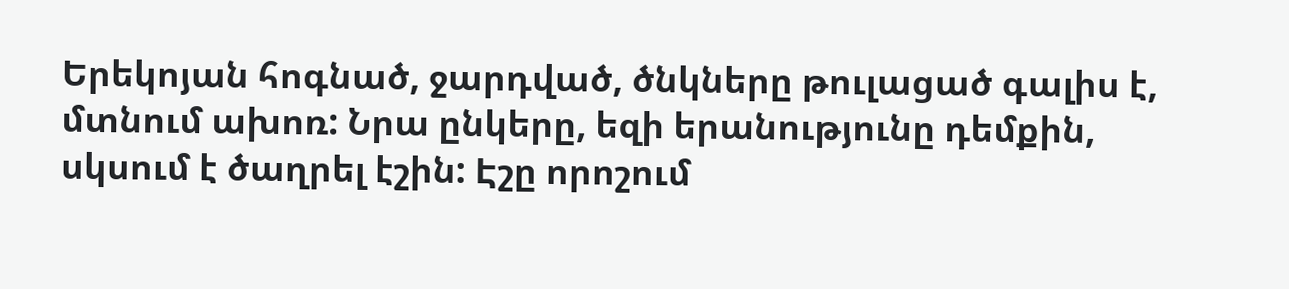Երեկոյան հոգնած, ջարդված, ծնկները թուլացած գալիս է, մտնում ախոռ: Նրա ընկերը, եզի երանությունը դեմքին, սկսում է ծաղրել էշին: Էշը որոշում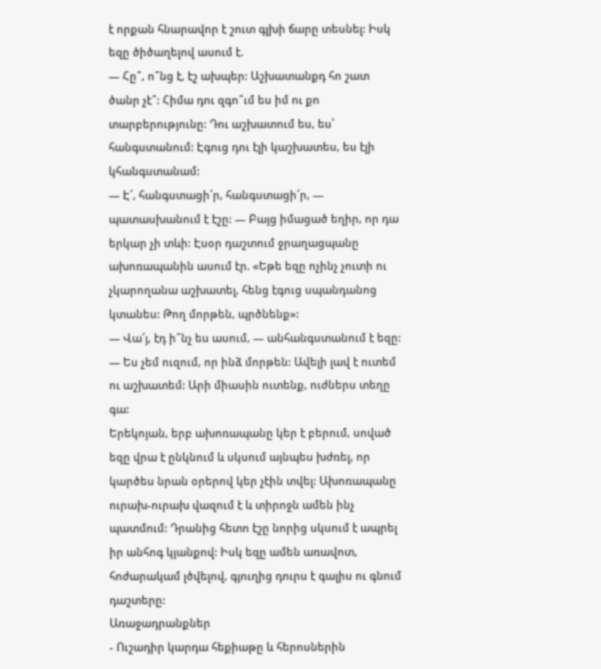է որքան հնարավոր է շուտ գլխի ճարը տեսնել: Իսկ եզը ծիծաղելով ասում է.
— Հը՞, ո՞նց է, էշ ախպեր: Աշխատանքդ հո շատ ծանր չէ՞: Հիմա դու զգո՞ւմ ես իմ ու քո տարբերությունը: Դու աշխատում ես, ես՝ հանգստանում: Էգուց դու էլի կաշխատես, ես էլի կհանգստանամ:
— Է՜, հանգստացի՜ր, հանգստացի՜ր, — պատասխանում է էշը: — Բայց իմացած եղիր, որ դա երկար չի տևի: Էսօր դաշտում ջրաղացպանը ախոռապանին ասում էր. «Եթե եզը ոչինչ չուտի ու չկարողանա աշխատել, հենց էգուց սպանդանոց կտանես: Թող մորթեն, պրծնենք»:
— Վա՜յ, էդ ի՞նչ ես ասում, — անհանգստանում է եզը: — Ես չեմ ուզում, որ ինձ մորթեն: Ավելի լավ է ուտեմ ու աշխատեմ: Արի միասին ուտենք, ուժներս տեղը գա:
Երեկոյան, երբ ախոռապանը կեր է բերում, սոված եզը վրա է ընկնում և սկսում այնպես խժռել, որ կարծես նրան օրերով կեր չէին տվել: Ախոռապանը ուրախ-ուրախ վազում է և տիրոջն ամեն ինչ պատմում: Դրանից հետո էշը նորից սկսում է ապրել իր անհոգ կյանքով: Իսկ եզը ամեն առավոտ, հոժարակամ լծվելով, գյուղից դուրս է գալիս ու գնում դաշտերը:
Առաջադրանքներ
- Ուշադիր կարդա հեքիաթը և հերոսներին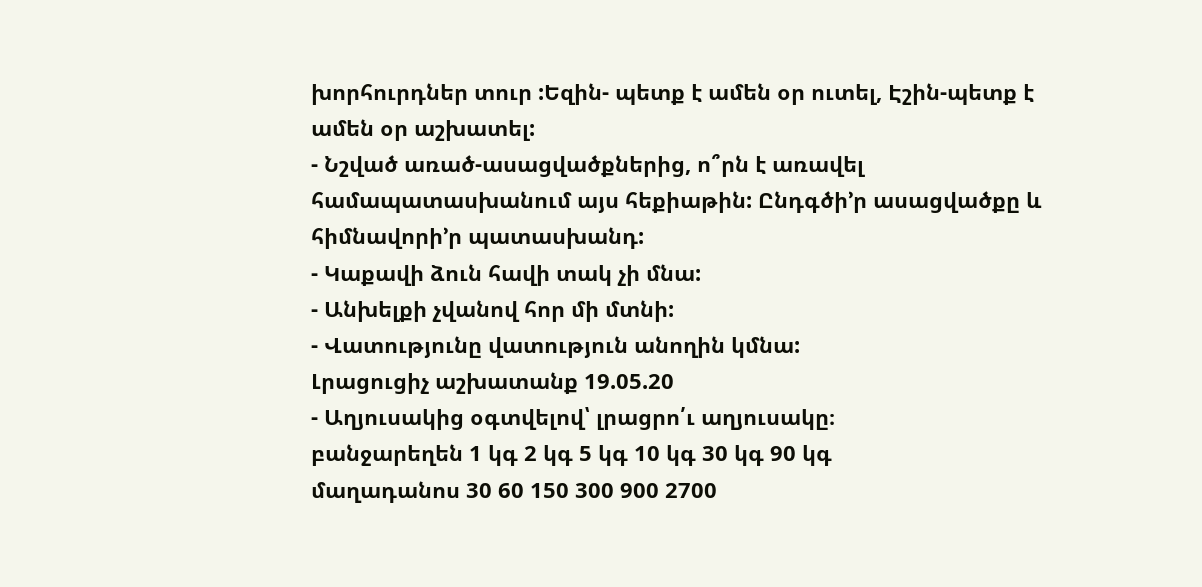խորհուրդներ տուր :Եզին- պետք է ամեն օր ուտել, Էշին-պետք է ամեն օր աշխատել:
- Նշված առած-ասացվածքներից, ո՞րն է առավել համապատասխանում այս հեքիաթին: Ընդգծի’ր ասացվածքը և հիմնավորի’ր պատասխանդ:
- Կաքավի ձուն հավի տակ չի մնա:
- Անխելքի չվանով հոր մի մտնի:
- Վատությունը վատություն անողին կմնա:
Լրացուցիչ աշխատանք 19.05.20
- Աղյուսակից օգտվելով՝ լրացրո՛ւ աղյուսակը։
բանջարեղեն 1 կգ 2 կգ 5 կգ 10 կգ 30 կգ 90 կգ
մաղադանոս 30 60 150 300 900 2700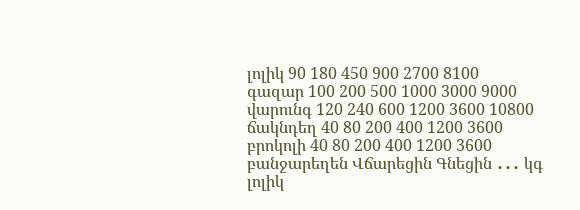լոլիկ 90 180 450 900 2700 8100
գազար 100 200 500 1000 3000 9000
վարունգ 120 240 600 1200 3600 10800
ճակնդեղ 40 80 200 400 1200 3600
բրոկոլի 40 80 200 400 1200 3600
բանջարեղեն Վճարեցին Գնեցին ․․․ կգ
լոլիկ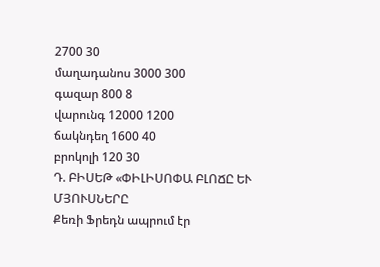2700 30
մաղադանոս 3000 300
գազար 800 8
վարունգ 12000 1200
ճակնդեղ 1600 40
բրոկոլի 120 30
Դ. ԲԻՍԵԹ «ՓԻԼԻՍՈՓԱ ԲԼՈՃԸ ԵՒ ՄՅՈՒՍՆԵՐԸ
Քեռի Ֆրեդն ապրում էր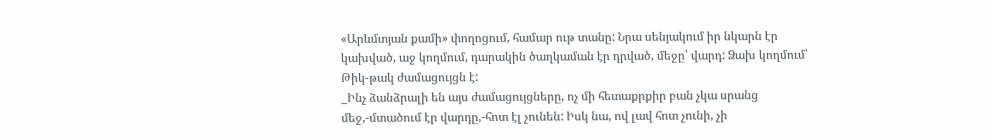«Արևմտյան քամի» փողոցում, համար ութ տանը: Նրա սենյակում իր նկարն էր կախված, աջ կողմում, դարակին ծաղկաման էր դրված, մեջը՝ վարդ: Ձախ կողմում՝ Թիկ-թակ ժամացույցն է:
_Ինչ ձանձրալի են այս ժամացույցները, ոչ մի հետաքրքիր բան չկա սրանց մեջ,-մտածում էր վարդը,-հոտ էլ չունեն: Իսկ նա, ով լավ հոտ չունի, չի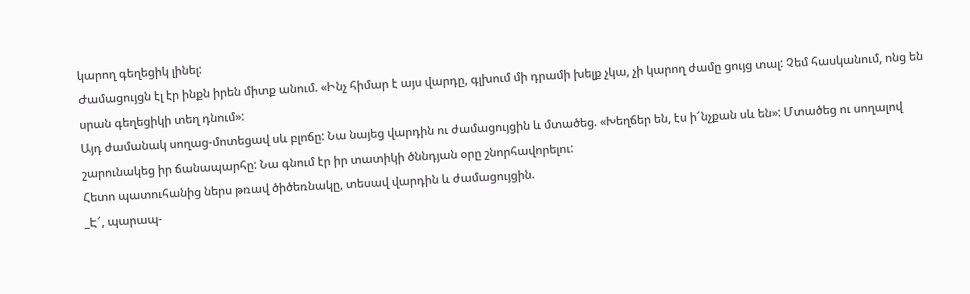կարող գեղեցիկ լինել:
Ժամացույցն էլ էր ինքն իրեն միտք անում. «Ինչ հիմար է այս վարդը, գլխում մի դրամի խելք չկա, չի կարող ժամը ցույց տալ: Չեմ հասկանում, ոնց են սրան գեղեցիկի տեղ դնում»:
Այդ ժամանակ սողաց-մոտեցավ սև բլոճը: Նա նայեց վարդին ու ժամացույցին և մտածեց. «Խեղճեր են, էս ի՜նչքան սև են»: Մտածեց ու սողալով շարունակեց իր ճանապարհը: Նա գնում էր իր տատիկի ծննդյան օրը շնորհավորելու:
Հետո պատուհանից ներս թռավ ծիծեռնակը, տեսավ վարդին և ժամացույցին.
_Է՜, պարապ-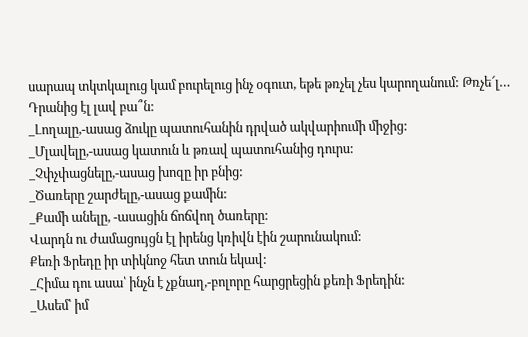սարապ տկտկալուց կամ բուրելուց ինչ օգուտ, եթե թռչել չես կարողանում: Թռչե՜լ… Դրանից էլ լավ բա՞ն:
_Լողալը,-ասաց ձուկը պատուհանին դրված ակվարիումի միջից:
_Մլավելը,-ասաց կատուն և թռավ պատուհանից դուրս:
_Չփչփացնելը,-ասաց խոզը իր բնից:
_Ծառերը շարժելը,-ասաց քամին:
_Քամի անելը, -ասացին ճոճվող ծառերը:
Վարդն ու ժամացույցն էլ իրենց կռիվն էին շարունակում:
Քեռի Ֆրեդը իր տիկնոջ հետ տուն եկավ:
_Հիմա դու ասա՝ ինչն է չքնաղ,-բոլորը հարցրեցին քեռի Ֆրեդին:
_Ասեմ՝ իմ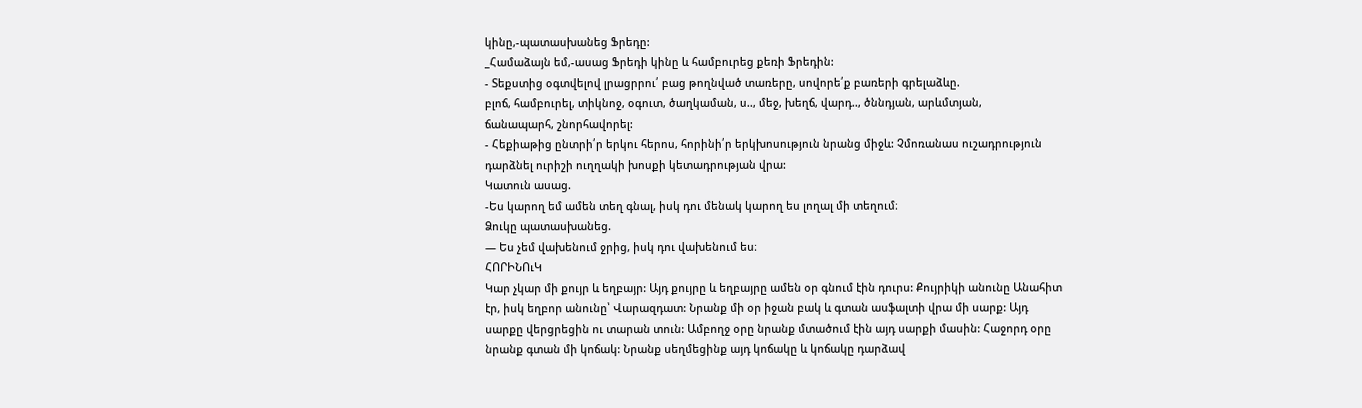կինը,-պատասխանեց Ֆրեդը:
_Համաձայն եմ,-ասաց Ֆրեդի կինը և համբուրեց քեռի Ֆրեդին:
- Տեքստից օգտվելով լրացրրու՛ բաց թողնված տառերը, սովորե՛ք բառերի գրելաձևը.
բլոճ, համբուրել, տիկնոջ, օգուտ, ծաղկաման, ս.., մեջ, խեղճ, վարդ.., ծննդյան, արևմտյան,
ճանապարհ, շնորհավորել:
- Հեքիաթից ընտրի՛ր երկու հերոս, հորինի՛ր երկխոսություն նրանց միջև: Չմոռանաս ուշադրություն դարձնել ուրիշի ուղղակի խոսքի կետադրության վրա:
Կատուն ասաց.
-Ես կարող եմ ամեն տեղ գնալ, իսկ դու մենակ կարող ես լողալ մի տեղում։
Ձուկը պատասխանեց.
— Ես չեմ վախենում ջրից, իսկ դու վախենում ես։
ՀՈՐԻՆՈւԿ
Կար չկար մի քույր և եղբայր: Այդ քույրը և եղբայրը ամեն օր գնում էին դուրս: Քույրիկի անունը Անահիտ էր, իսկ եղբոր անունը՝ Վարազդատ: Նրանք մի օր իջան բակ և գտան ասֆալտի վրա մի սարք: Այդ սարքը վերցրեցին ու տարան տուն: Ամբողջ օրը նրանք մտածում էին այդ սարքի մասին: Հաջորդ օրը նրանք գտան մի կոճակ: Նրանք սեղմեցինք այդ կոճակը և կոճակը դարձավ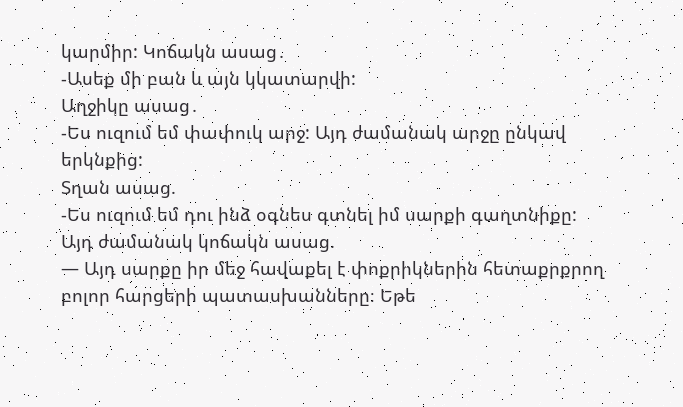կարմիր: Կոճակն ասաց․
-Ասեք մի բան և այն կկատարվի:
Աղջիկը ասաց․
-Ես ուզում եմ փափուկ արջ: Այդ ժամանակ արջը ընկավ երկնքից:
Տղան ասաց.
-Ես ուզում եմ դու ինձ օգնես գտնել իմ սարքի գաղտնիքը:
Այդ ժամանակ կոճակն ասաց.
— Այդ սարքը իր մեջ հավաքել է փոքրիկներին հետաքրքրող բոլոր հարցերի պատասխանները։ Եթե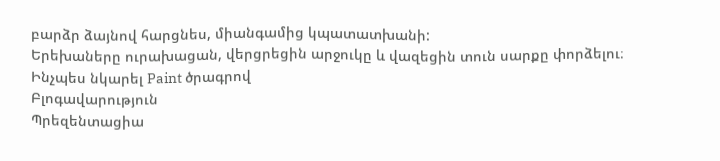բարձր ձայնով հարցնես, միանգամից կպատատխանի:
Երեխաները ուրախացան, վերցրեցին արջուկը և վազեցին տուն սարքը փորձելու։
Ինչպես նկարել Paint ծրագրով
Բլոգավարություն
Պրեզենտացիա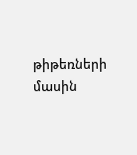թիթեռների մասին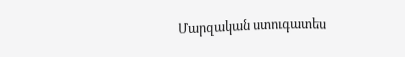Մարզական ստուգատես